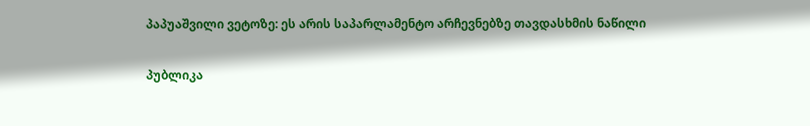პაპუაშვილი ვეტოზე: ეს არის საპარლამენტო არჩევნებზე თავდასხმის ნაწილი

პუბლიკა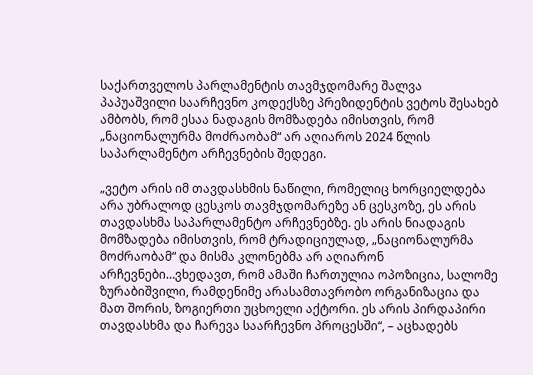საქართველოს პარლამენტის თავმჯდომარე შალვა პაპუაშვილი საარჩევნო კოდექსზე პრეზიდენტის ვეტოს შესახებ ამბობს, რომ ესაა ნადაგის მომზადება იმისთვის, რომ „ნაციონალურმა მოძრაობამ“ არ აღიაროს 2024 წლის საპარლამენტო არჩევნების შედეგი.

„ვეტო არის იმ თავდასხმის ნაწილი, რომელიც ხორციელდება არა უბრალოდ ცესკოს თავმჯდომარეზე ან ცესკოზე, ეს არის თავდასხმა საპარლამენტო არჩევნებზე. ეს არის ნიადაგის მომზადება იმისთვის, რომ ტრადიციულად, „ნაციონალურმა მოძრაობამ“ და მისმა კლონებმა არ აღიარონ არჩევნები…ვხედავთ, რომ ამაში ჩართულია ოპოზიცია, სალომე ზურაბიშვილი, რამდენიმე არასამთავრობო ორგანიზაცია და მათ შორის, ზოგიერთი უცხოელი აქტორი. ეს არის პირდაპირი თავდასხმა და ჩარევა საარჩევნო პროცესში“, – აცხადებს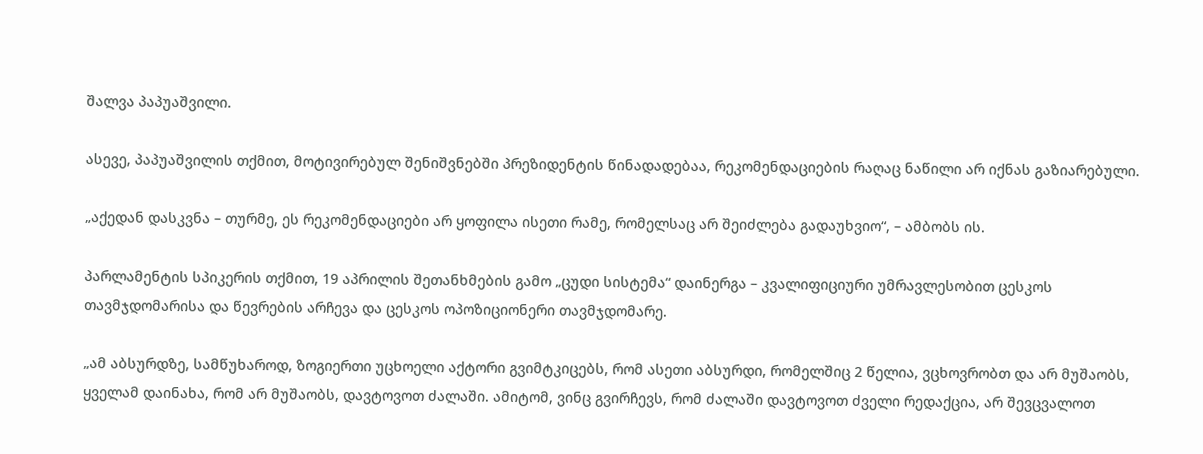შალვა პაპუაშვილი.

ასევე, პაპუაშვილის თქმით, მოტივირებულ შენიშვნებში პრეზიდენტის წინადადებაა, რეკომენდაციების რაღაც ნაწილი არ იქნას გაზიარებული.

„აქედან დასკვნა – თურმე, ეს რეკომენდაციები არ ყოფილა ისეთი რამე, რომელსაც არ შეიძლება გადაუხვიო“, – ამბობს ის.

პარლამენტის სპიკერის თქმით, 19 აპრილის შეთანხმების გამო „ცუდი სისტემა“ დაინერგა – კვალიფიციური უმრავლესობით ცესკოს თავმჯდომარისა და წევრების არჩევა და ცესკოს ოპოზიციონერი თავმჯდომარე.

„ამ აბსურდზე, სამწუხაროდ, ზოგიერთი უცხოელი აქტორი გვიმტკიცებს, რომ ასეთი აბსურდი, რომელშიც 2 წელია, ვცხოვრობთ და არ მუშაობს, ყველამ დაინახა, რომ არ მუშაობს, დავტოვოთ ძალაში. ამიტომ, ვინც გვირჩევს, რომ ძალაში დავტოვოთ ძველი რედაქცია, არ შევცვალოთ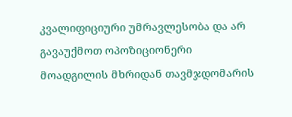კვალიფიციური უმრავლესობა და არ გავაუქმოთ ოპოზიციონერი მოადგილის მხრიდან თავმჯდომარის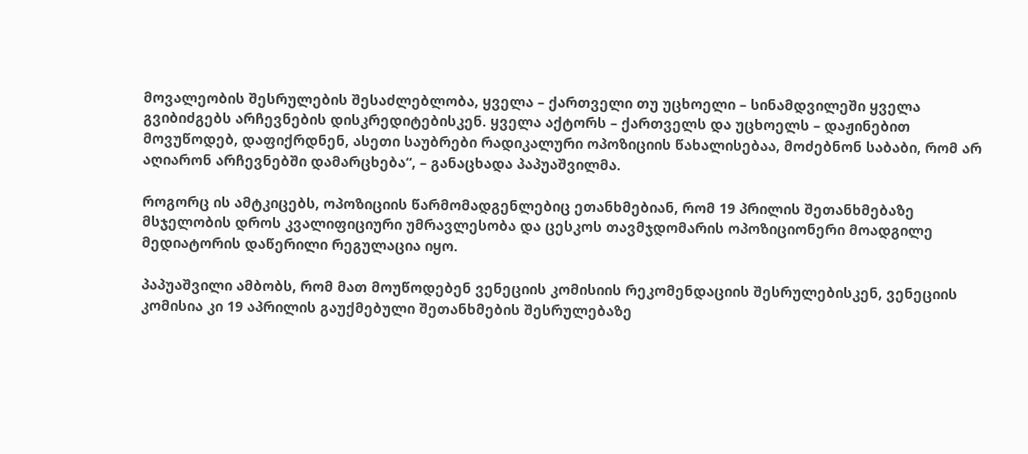მოვალეობის შესრულების შესაძლებლობა, ყველა – ქართველი თუ უცხოელი – სინამდვილეში ყველა გვიბიძგებს არჩევნების დისკრედიტებისკენ. ყველა აქტორს – ქართველს და უცხოელს – დაჟინებით მოვუწოდებ, დაფიქრდნენ, ასეთი საუბრები რადიკალური ოპოზიციის წახალისებაა, მოძებნონ საბაბი, რომ არ აღიარონ არჩევნებში დამარცხება“, – განაცხადა პაპუაშვილმა.

როგორც ის ამტკიცებს, ოპოზიციის წარმომადგენლებიც ეთანხმებიან, რომ 19 პრილის შეთანხმებაზე მსჯელობის დროს კვალიფიციური უმრავლესობა და ცესკოს თავმჯდომარის ოპოზიციონერი მოადგილე მედიატორის დაწერილი რეგულაცია იყო.

პაპუაშვილი ამბობს, რომ მათ მოუწოდებენ ვენეციის კომისიის რეკომენდაციის შესრულებისკენ, ვენეციის კომისია კი 19 აპრილის გაუქმებული შეთანხმების შესრულებაზე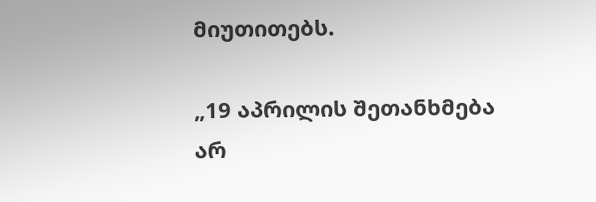მიუთითებს.

„19 აპრილის შეთანხმება არ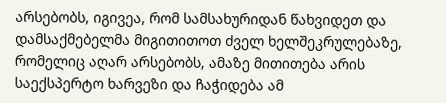არსებობს, იგივეა, რომ სამსახურიდან წახვიდეთ და დამსაქმებელმა მიგითითოთ ძველ ხელშეკრულებაზე, რომელიც აღარ არსებობს, ამაზე მითითება არის საექსპერტო ხარვეზი და ჩაჭიდება ამ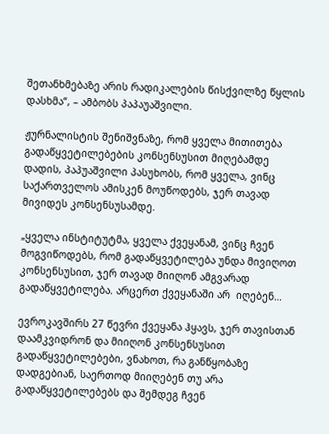შეთანხმებაზე არის რადიკალების წისქვილზე წყლის დასხმა“, – ამბობს პაპაუაშვილი.

ჟურნალისტის შენიშვნაზე, რომ ყველა მითითება გადაწყვეტილებების კონსენსუსით მიღებამდე დადის, პაპუაშვილი პასუხობს, რომ ყველა, ვინც საქართველოს ამისკენ მოუწოდებს, ჯერ თავად მივიდეს კონსენსუსამდე.

„ყველა ინსტიტუტმა, ყველა ქვეყანამ, ვინც ჩვენ მოგვიწოდებს, რომ გადაწყვეტილება უნდა მივიღოთ კონსენსუსით, ჯერ თავად მიიღონ ამგვარად გადაწყვეტილება. არცერთ ქვეყანაში არ  იღებენ…

ევროკავშირს 27 წევრი ქვეყანა ჰყავს, ჯერ თავისთან დაამკვიდრონ და მიიღონ კონსენსუსით გადაწყვეტილებები, ვნახოთ, რა განწყობაზე დადგებიან, საერთოდ მიიღებენ თუ არა გადაწყვეტილებებს და შემდეგ ჩვენ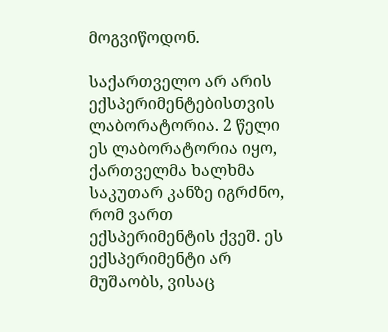მოგვიწოდონ.

საქართველო არ არის ექსპერიმენტებისთვის ლაბორატორია. 2 წელი ეს ლაბორატორია იყო, ქართველმა ხალხმა საკუთარ კანზე იგრძნო, რომ ვართ ექსპერიმენტის ქვეშ. ეს ექსპერიმენტი არ მუშაობს, ვისაც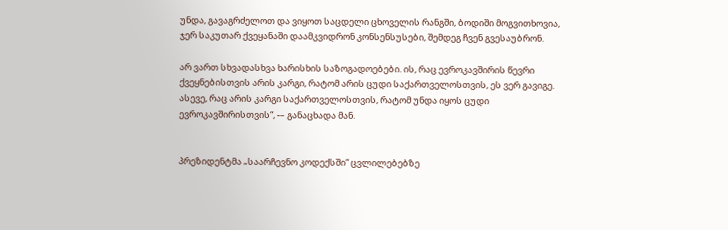უნდა, გავაგრძელოთ და ვიყოთ საცდელი ცხოველის რანგში, ბოდიში მოგვითხოვია, ჯერ საკუთარ ქვეყანაში დაამკვიდრონ კონსენსუსები, შემდეგ ჩვენ გვესაუბრონ.

არ ვართ სხვადასხვა ხარისხის საზოგადოებები. ის, რაც ევროკავშირის წევრი ქვეყნებისთვის არის კარგი, რატომ არის ცუდი საქართველოსთვის, ეს ვერ გავიგე. ასევე, რაც არის კარგი საქართველოსთვის, რატომ უნდა იყოს ცუდი ევროკავშირისთვის“, -– განაცხადა მან.


პრეზიდენტმა „საარჩევნო კოდექსში“ ცვლილებებზე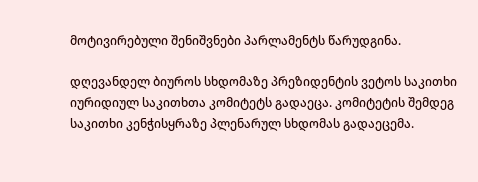მოტივირებული შენიშვნები პარლამენტს წარუდგინა.

დღევანდელ ბიუროს სხდომაზე პრეზიდენტის ვეტოს საკითხი იურიდიულ საკითხთა კომიტეტს გადაეცა. კომიტეტის შემდეგ საკითხი კენჭისყრაზე პლენარულ სხდომას გადაეცემა.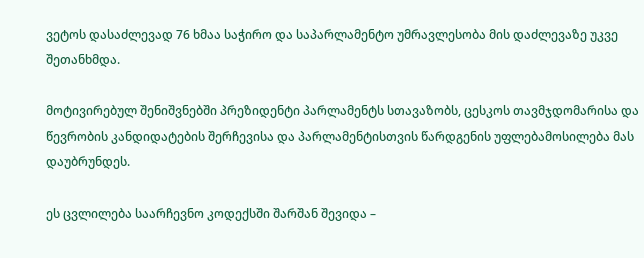ვეტოს დასაძლევად 76 ხმაა საჭირო და საპარლამენტო უმრავლესობა მის დაძლევაზე უკვე შეთანხმდა.

მოტივირებულ შენიშვნებში პრეზიდენტი პარლამენტს სთავაზობს, ცესკოს თავმჯდომარისა და წევრობის კანდიდატების შერჩევისა და პარლამენტისთვის წარდგენის უფლებამოსილება მას დაუბრუნდეს.

ეს ცვლილება საარჩევნო კოდექსში შარშან შევიდა –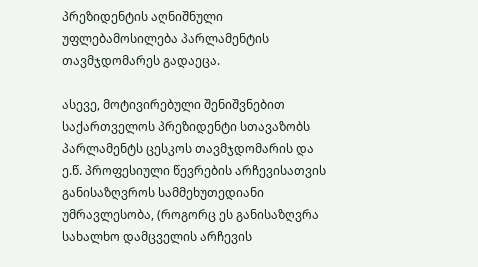პრეზიდენტის აღნიშნული უფლებამოსილება პარლამენტის თავმჯდომარეს გადაეცა.

ასევე, მოტივირებული შენიშვნებით საქართველოს პრეზიდენტი სთავაზობს პარლამენტს ცესკოს თავმჯდომარის და ე.წ. პროფესიული წევრების არჩევისათვის განისაზღვროს სამმეხუთედიანი უმრავლესობა, (როგორც ეს განისაზღვრა სახალხო დამცველის არჩევის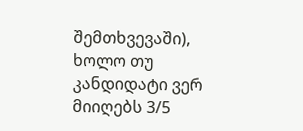შემთხვევაში), ხოლო თუ კანდიდატი ვერ მიიღებს 3/5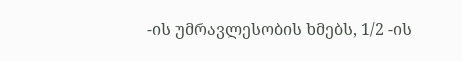-ის უმრავლესობის ხმებს, 1/2 -ის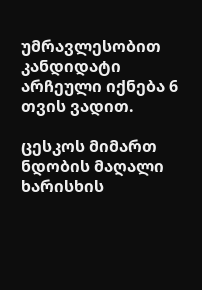უმრავლესობით კანდიდატი არჩეული იქნება 6 თვის ვადით.

ცესკოს მიმართ ნდობის მაღალი ხარისხის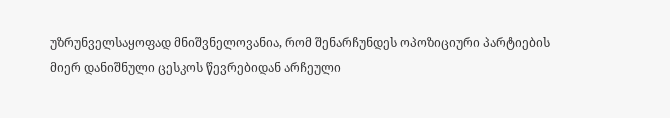უზრუნველსაყოფად მნიშვნელოვანია, რომ შენარჩუნდეს ოპოზიციური პარტიების მიერ დანიშნული ცესკოს წევრებიდან არჩეული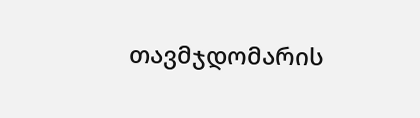თავმჯდომარის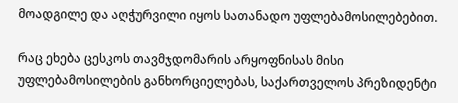მოადგილე და აღჭურვილი იყოს სათანადო უფლებამოსილებებით.

რაც ეხება ცესკოს თავმჯდომარის არყოფნისას მისი უფლებამოსილების განხორციელებას, საქართველოს პრეზიდენტი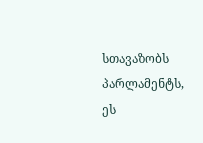სთავაზობს პარლამენტს, ეს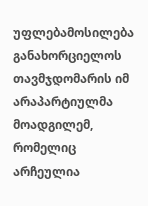უფლებამოსილება განახორციელოს თავმჯდომარის იმ არაპარტიულმა მოადგილემ, რომელიც არჩეულია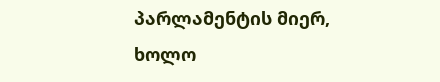პარლამენტის მიერ, ხოლო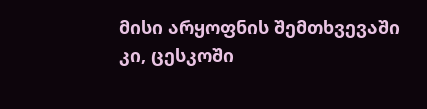მისი არყოფნის შემთხვევაში კი, ცესკოში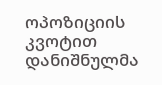ოპოზიციის კვოტით დანიშნულმა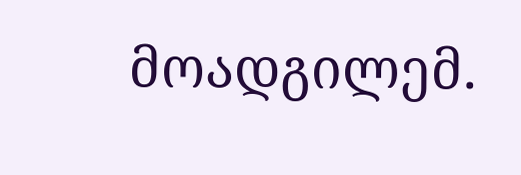მოადგილემ.